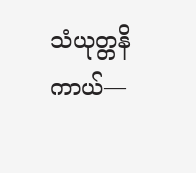သံယုတ္တနိကာယ်—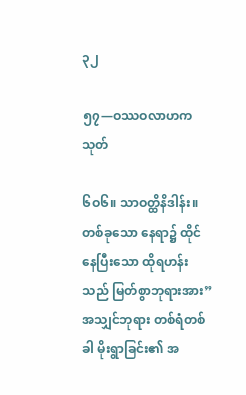၃၂

၅၇—ဝဿဝလာဟကသုတ်

၆ဝ၆။ သာဝတ္ထိနိဒါန်း။ တစ်ခုသော နေရာ၌ ထိုင်နေပြီးသော ထိုရဟန်းသည် မြတ်စွာဘုရားအား”အသျှင်ဘုရား တစ်ရံတစ်ခါ မိုးရွာခြင်း၏ အ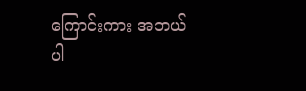ကြောင်းကား အဘယ်ပါ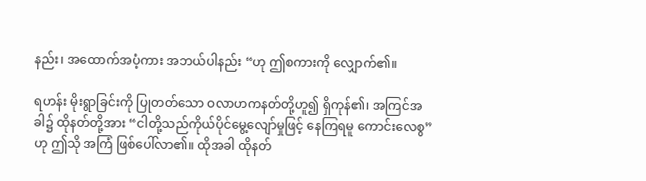နည်း၊ အထောက်အပံ့ကား အဘယ်ပါနည်း “ဟု ဤစကားကို လျှောက်၏။

ရဟန်း မိုးရွာခြင်းကို ပြုတတ်သော ဝလာဟကနတ်တို့ဟူ၍ ရှိကုန်၏၊ အကြင်အခါ၌ ထိုနတ်တို့အား “ငါတို့သည်ကိုယ်ပိုင်မွေ့လျော်မှုဖြင့် နေကြရမူ ကောင်းလေစွ”ဟု ဤသို အကြံ ဖြစ်ပေါ်လာ၏။ ထိုအခါ ထိုနတ်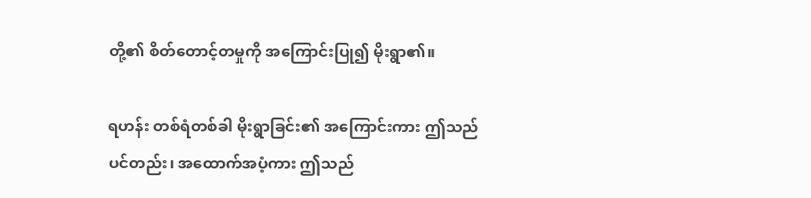တို့၏ စိတ်တောင့်တမှုကို အကြောင်းပြု၍ မိုးရွာ၏။

ရဟန်း တစ်ရံတစ်ခါ မိုးရွာခြင်း၏ အကြောင်းကား ဤသည်ပင်တည်း၊ အထောက်အပံ့ကား ဤသည်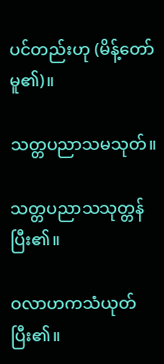ပင်တည်းဟု (မိန့်တော်မူ၏)။

သတ္တပညာသမသုတ်။

သတ္တပညာသသုတ္တန် ပြီး၏။

ဝလာဟကသံယုတ် ပြီး၏။